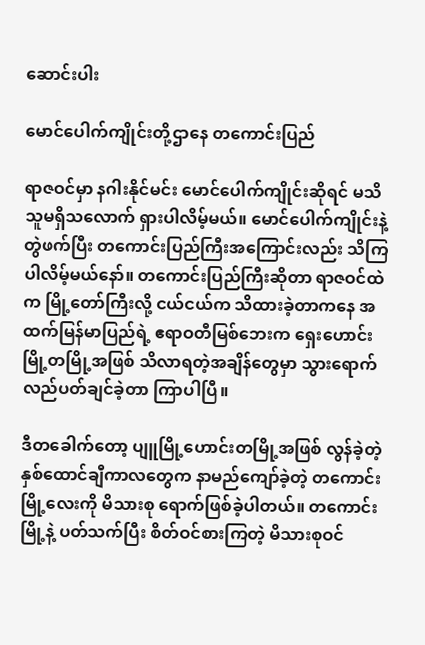ဆောင်းပါး

မောင်ပေါက်ကျိုင်းတို့ဌာနေ တကောင်းပြည်

ရာဇဝင်မှာ နဂါးနိုင်မင်း မောင်ပေါက်ကျိုင်းဆိုရင် မသိသူမရှိသလောက် ရှားပါလိမ့်မယ်။ မောင်ပေါက်ကျိုင်းနဲ့ တွဲဖက်ပြီး တကောင်းပြည်ကြီးအကြောင်းလည်း သိကြပါလိမ့်မယ်နော်။ တကောင်းပြည်ကြီးဆိုတာ ရာဇဝင်ထဲက မြို့တော်ကြီးလို့ ငယ်ငယ်က သိထားခဲ့တာကနေ အထက်မြန်မာပြည်ရဲ့ ဧရာဝတီမြစ်ဘေးက ရှေးဟောင်း မြို့တမြို့အဖြစ် သိလာရတဲ့အချိန်တွေမှာ သွားရောက်လည်ပတ်ချင်ခဲ့တာ ကြာပါပြီ။

ဒီတခေါက်တော့ ပျူမြို့ဟောင်းတမြို့အဖြစ် လွန်ခဲ့တဲ့ နှစ်ထောင်ချီကာလတွေက နာမည်ကျော်ခဲ့တဲ့ တကောင်းမြို့လေးကို မိသားစု ရောက်ဖြစ်ခဲ့ပါတယ်။ တကောင်းမြို့နဲ့ ပတ်သက်ပြီး စိတ်ဝင်စားကြတဲ့ မိသားစုဝင်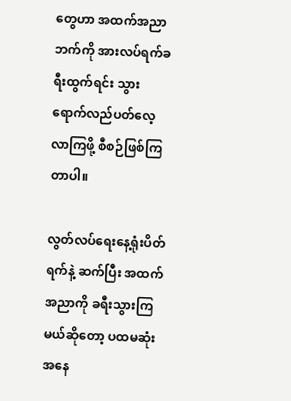တွေဟာ အထက်အညာဘက်ကို အားလပ်ရက်ခရီးထွက်ရင်း သွားရောက်လည်ပတ်လေ့လာကြဖို့ စီစဉ်ဖြစ်ကြတာပါ။

လွတ်လပ်ရေးနေ့ရုံးပိတ်ရက်နဲ့ ဆက်ပြီး အထက်အညာကို ခရီးသွားကြမယ်ဆိုတော့ ပထမဆုံးအနေ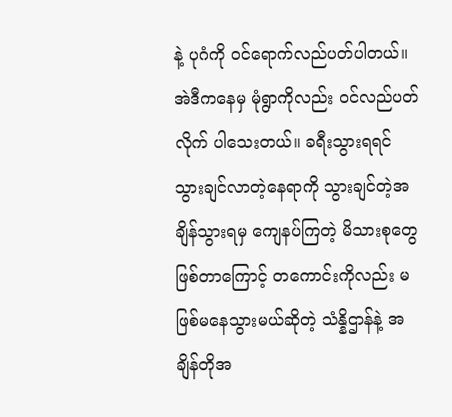နဲ့ ပုဂံကို ဝင်ရောက်လည်ပတ်ပါတယ်။ အဲဒီကနေမှ မုံရွာကိုလည်း ဝင်လည်ပတ်လိုက် ပါသေးတယ်။ ခရီးသွားရရင် သွားချင်လာတဲ့နေရာကို သွားချင်တဲ့အချိန်သွားရမှ ကျေနပ်ကြတဲ့ မိသားစုတွေဖြစ်တာကြောင့် တကောင်းကိုလည်း မဖြစ်မနေသွားမယ်ဆိုတဲ့ သံန္နိဌာန်နဲ့ အချိန်တိုအ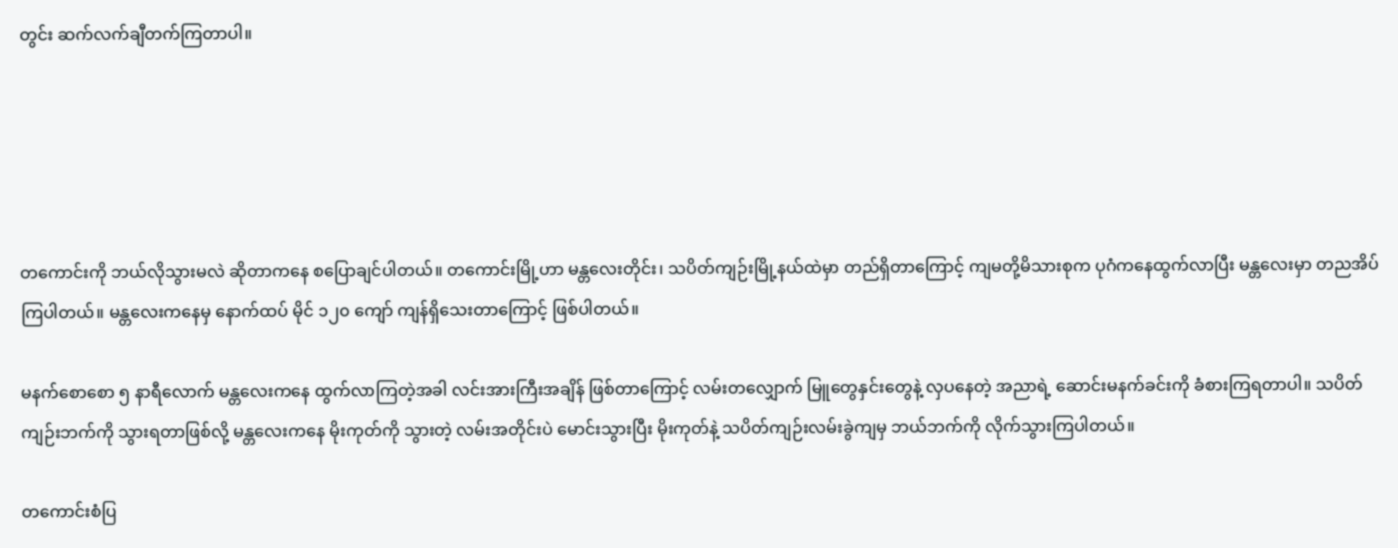တွင်း ဆက်လက်ချီတက်ကြတာပါ။





တကောင်းကို ဘယ်လိုသွားမလဲ ဆိုတာကနေ စပြောချင်ပါတယ်။ တကောင်းမြို့ဟာ မန္တလေးတိုင်း၊ သပိတ်ကျဉ်းမြို့နယ်ထဲမှာ တည်ရှိတာကြောင့် ကျမတို့မိသားစုက ပုဂံကနေထွက်လာပြီး မန္တလေးမှာ တညအိပ်ကြပါတယ်။ မန္တလေးကနေမှ နောက်ထပ် မိုင် ၁၂၀ ကျော် ကျန်ရှိသေးတာကြောင့် ဖြစ်ပါတယ်။

မနက်စောစော ၅ နာရီလောက် မန္တလေးကနေ ထွက်လာကြတဲ့အခါ လင်းအားကြီးအချိန် ဖြစ်တာကြောင့် လမ်းတလျှောက် မြူတွေနှင်းတွေနဲ့ လှပနေတဲ့ အညာရဲ့ ဆောင်းမနက်ခင်းကို ခံစားကြရတာပါ။ သပိတ်ကျဉ်းဘက်ကို သွားရတာဖြစ်လို့ မန္တလေးကနေ မိုးကုတ်ကို သွားတဲ့ လမ်းအတိုင်းပဲ မောင်းသွားပြီး မိုးကုတ်နဲ့ သပိတ်ကျဉ်းလမ်းခွဲကျမှ ဘယ်ဘက်ကို လိုက်သွားကြပါတယ်။

တကောင်းစံပြ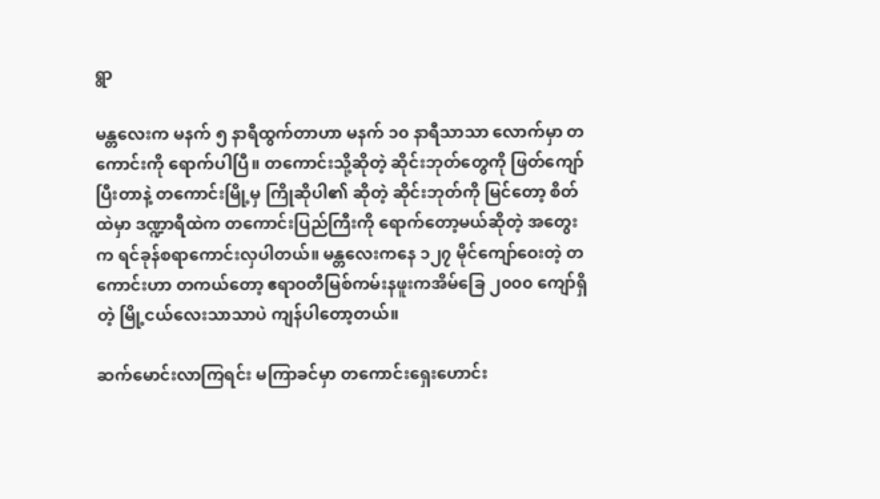ရွာ

မန္တလေးက မနက် ၅ နာရီထွက်တာဟာ မနက် ၁၀ နာရီသာသာ လောက်မှာ တကောင်းကို ရောက်ပါပြီ။ တကောင်းသို့ဆိုတဲ့ ဆိုင်းဘုတ်တွေကို ဖြတ်ကျော်ပြီးတာနဲ့ တကောင်းမြို့မှ ကြိုဆိုပါ၏ ဆိုတဲ့ ဆိုင်းဘုတ်ကို မြင်တော့ စိတ်ထဲမှာ ဒဏ္ဍာရီထဲက တကောင်းပြည်ကြီးကို ရောက်တော့မယ်ဆိုတဲ့ အတွေးက ရင်ခုန်စရာကောင်းလှပါတယ်။ မန္တလေးကနေ ၁၂၇ မိုင်ကျော်ဝေးတဲ့ တကောင်းဟာ တကယ်တော့ ဧရာဝတီမြစ်ကမ်းနဖူးကအိမ်ခြေ ၂၀၀၀ ကျော်ရှိတဲ့ မြို့ငယ်လေးသာသာပဲ ကျန်ပါတော့တယ်။

ဆက်မောင်းလာကြရင်း မကြာခင်မှာ တကောင်းရှေးဟောင်း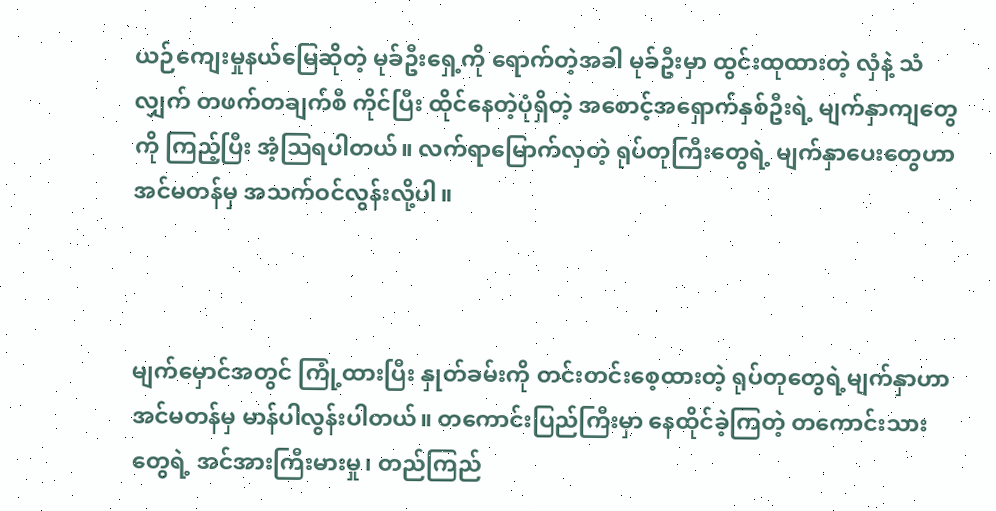ယဉ်ကျေးမှုနယ်မြေဆိုတဲ့ မုခ်ဦးရှေ့ကို ရောက်တဲ့အခါ မုခ်ဦးမှာ ထွင်းထုထားတဲ့ လှံနဲ့ သံလျှက် တဖက်တချက်စီ ကိုင်ပြီး ထိုင်နေတဲ့ပုံရှိတဲ့ အစောင့်အရှောက်နှစ်ဦးရဲ့ မျက်နှာကျတွေကို ကြည့်ပြီး အံ့သြရပါတယ်။ လက်ရာမြောက်လှတဲ့ ရုပ်တုကြီးတွေရဲ့ မျက်နှာပေးတွေဟာ အင်မတန်မှ အသက်ဝင်လွန်းလို့ပါ။



မျက်မှောင်အတွင် ကြုံ့ထားပြီး နှုတ်ခမ်းကို တင်းတင်းစေ့ထားတဲ့ ရုပ်တုတွေရဲ့မျက်နှာဟာ အင်မတန်မှ မာန်ပါလွန်းပါတယ်။ တကောင်းပြည်ကြီးမှာ နေထိုင်ခဲ့ကြတဲ့ တကောင်းသားတွေရဲ့ အင်အားကြီးမားမှု၊ တည်ကြည်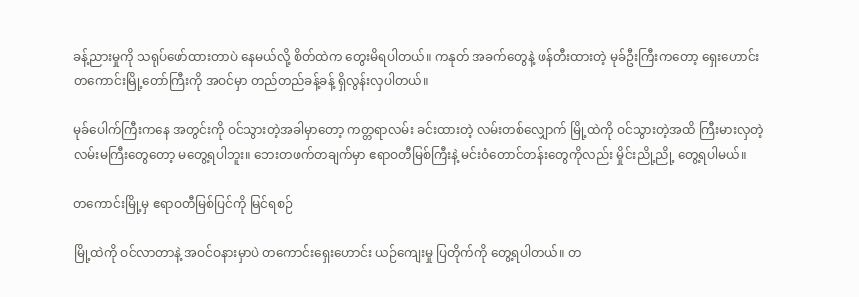ခန့်ညားမှုကို သရုပ်ဖော်ထားတာပဲ နေမယ်လို့ စိတ်ထဲက တွေးမိရပါတယ်။ ကနုတ် အခက်တွေနဲ့ ဖန်တီးထားတဲ့ မုခ်ဦးကြီးကတော့ ရှေးဟောင်း တကောင်းမြို့တော်ကြီးကို အဝင်မှာ တည်တည်ခန့်ခန့် ရှိလွန်းလှပါတယ်။

မုခ်ပေါက်ကြီးကနေ အတွင်းကို ဝင်သွားတဲ့အခါမှာတော့ ကတ္တရာလမ်း ခင်းထားတဲ့ လမ်းတစ်လျှောက် မြို့ထဲကို ဝင်သွားတဲ့အထိ ကြီးမားလှတဲ့ လမ်းမကြီးတွေတော့ မတွေ့ရပါဘူး။ ဘေးတဖက်တချက်မှာ ဧရာဝတီမြစ်ကြီးနဲ့ မင်းဝံတောင်တန်းတွေကိုလည်း မှိုင်းညို့ညို့ တွေ့ရပါမယ်။

တကောင်းမြို့မှ ဧရာဝတီမြစ်ပြင်ကို မြင်ရစဉ်

မြို့ထဲကို ဝင်လာတာနဲ့ အဝင်ဝနားမှာပဲ တကောင်းရှေးဟောင်း ယဉ်ကျေးမှု ပြတိုက်ကို တွေ့ရပါတယ်။ တ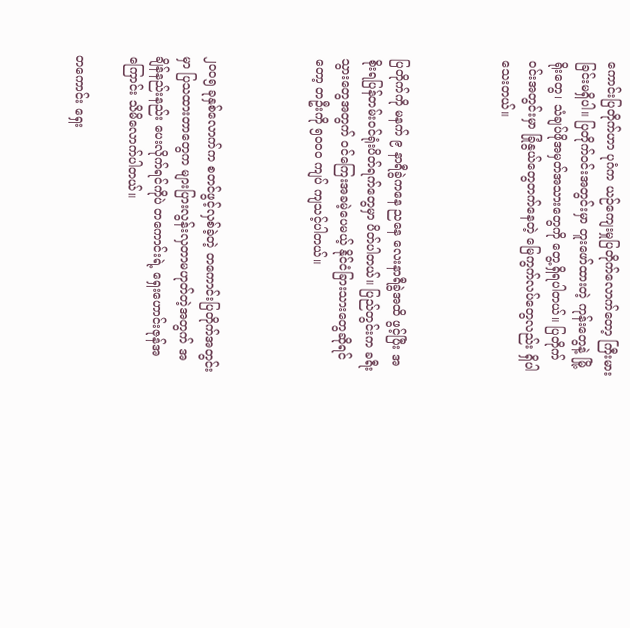ကောင်းပြတိုက်ဟာ ပုဂံက ယဉ်ကျေးမှုပြတိုက်လောက်တော့ ကြီးမားခြင်းမရှိပါ။ ပြတိုက်ဝင်းအတွင်းမှာ တူးဖော်ထားတဲ့ ကုန်းတွေနဲ့ မြို့ရိုးတွေ၊ သံချပ်ဖိုအမှတ်အသားတွေကို တွေ့ရှိရပါတယ်။ ပြတိုက်ဝင်းအတွင်းမှာ ခြုံနွယ်တွေတက်နေတဲ့ မြေကွက်လပ်တွေလည်း ရှိပါသေးတယ်။



ပြတိုက်ကို မနက် ၉ နာရီခွဲကနေ ညနေ လေးနာရီခွဲအထိ ဖွင့်ပြီး အစိုးရပြန်တမ်းဝင်ရုံးပိတ်ရက်တွေမှာ ပိတ်ပါတယ်။ ပြည်တွင်းက ခရီးသွားတွေအတွက် ဝင်ကြေးအခမဲ့ပေမယ့် နိုင်ငံခြားသားတွေဆိုရင်တော့ တဦးကို ၅၀၀၀ ကျပ် ကျသင့်ပါတယ်။



၂၀၀၅ ခုနှစ်လောက်က စတင်ဖွင့်လှစ်ခဲ့တဲ့ တကောင်းပြတိုက်အတွင်းမှာ ပြသထားတာတွေက များပြားလွန်းလှတာမဟုတ်တဲ့အတွက် အချိန်နည်းနည်း ပေးလိုက်ရင်ကိုပဲ တကောင်းရဲ့ ရှေးဟောင်းဇုန်အကြောင်း သိမိလောက်ပါတယ်။

တကောင်း ရှေး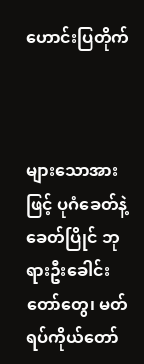ဟောင်းပြတိုက်



များသောအားဖြင့် ပုဂံခေတ်နဲ့ခေတ်ပြိုင် ဘုရားဦးခေါင်းတော်တွေ၊ မတ်ရပ်ကိုယ်တော်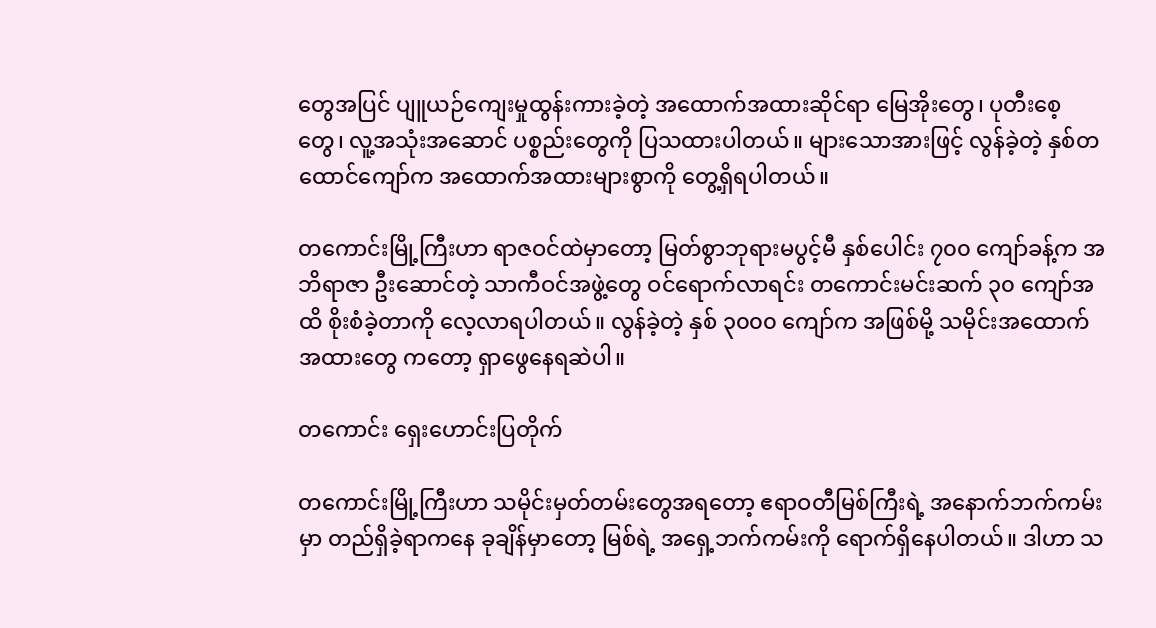တွေအပြင် ပျူယဉ်ကျေးမှုထွန်းကားခဲ့တဲ့ အထောက်အထားဆိုင်ရာ မြေအိုးတွေ၊ ပုတီးစေ့တွေ၊ လူ့အသုံးအဆောင် ပစ္စည်းတွေကို ပြသထားပါတယ်။ များသောအားဖြင့် လွန်ခဲ့တဲ့ နှစ်တထောင်ကျော်က အထောက်အထားများစွာကို တွေ့ရှိရပါတယ်။

တကောင်းမြို့ကြီးဟာ ရာဇဝင်ထဲမှာတော့ မြတ်စွာဘုရားမပွင့်မီ နှစ်ပေါင်း ၇၀၀ ကျော်ခန့်က အဘိရာဇာ ဦးဆောင်တဲ့ သာကီဝင်အဖွဲ့တွေ ဝင်ရောက်လာရင်း တကောင်းမင်းဆက် ၃၀ ကျော်အထိ စိုးစံခဲ့တာကို လေ့လာရပါတယ်။ လွန်ခဲ့တဲ့ နှစ် ၃၀၀၀ ကျော်က အဖြစ်မို့ သမိုင်းအထောက်အထားတွေ ကတော့ ရှာဖွေနေရဆဲပါ။

တကောင်း ရှေးဟောင်းပြတိုက်

တကောင်းမြို့ကြီးဟာ သမိုင်းမှတ်တမ်းတွေအရတော့ ဧရာဝတီမြစ်ကြီးရဲ့ အနောက်ဘက်ကမ်းမှာ တည်ရှိခဲ့ရာကနေ ခုချိန်မှာတော့ မြစ်ရဲ့ အရှေ့ဘက်ကမ်းကို ရောက်ရှိနေပါတယ်။ ဒါဟာ သ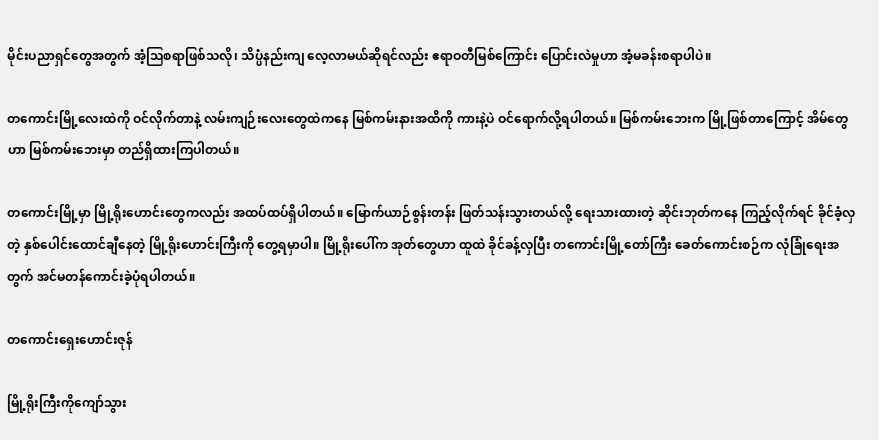မိုင်းပညာရှင်တွေအတွက် အံ့သြစရာဖြစ်သလို၊ သိပ္ပံနည်းကျ လေ့လာမယ်ဆိုရင်လည်း ဧရာဝတီမြစ်ကြောင်း ပြောင်းလဲမှုဟာ အံ့မခန်းစရာပါပဲ။

တကောင်းမြို့လေးထဲကို ဝင်လိုက်တာနဲ့ လမ်းကျဉ်းလေးတွေထဲကနေ မြစ်ကမ်းနားအထိကို ကားနဲ့ပဲ ဝင်ရောက်လို့ရပါတယ်။ မြစ်ကမ်းဘေးက မြို့ဖြစ်တာကြောင့် အိမ်တွေဟာ မြစ်ကမ်းဘေးမှာ တည်ရှိထားကြပါတယ်။

တကောင်းမြို့မှာ မြို့ရိုးဟောင်းတွေကလည်း အထပ်ထပ်ရှိပါတယ်။ မြောက်ယာဉ်စွန်းတန်း ဖြတ်သန်းသွားတယ်လို့ ရေးသားထားတဲ့ ဆိုင်းဘုတ်ကနေ ကြည့်လိုက်ရင် ခိုင်ခံ့လှတဲ့ နှစ်ပေါင်းထောင်ချီနေတဲ့ မြို့ရိုးဟောင်းကြီးကို တွေ့ရမှာပါ။ မြို့ရိုးပေါ်က အုတ်တွေဟာ ထူထဲ ခိုင်ခန့်လှပြီး တကောင်းမြို့တော်ကြီး ခေတ်ကောင်းစဉ်က လုံခြုံရေးအတွက် အင်မတန်ကောင်းခဲ့ပုံရပါတယ်။

တကောင်းရှေးဟောင်းဇုန်

မြို့ရိုးကြီးကိုကျော်သွား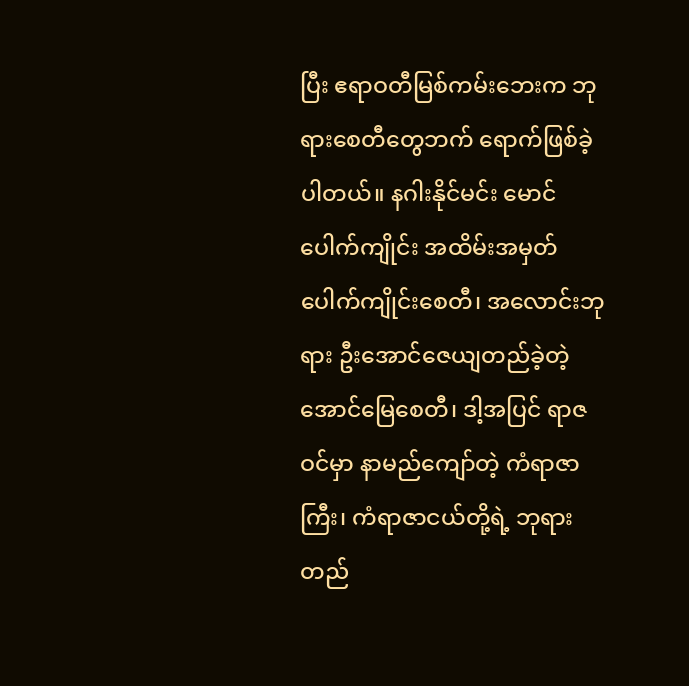ပြီး ဧရာဝတီမြစ်ကမ်းဘေးက ဘုရားစေတီတွေဘက် ရောက်ဖြစ်ခဲ့ပါတယ်။ နဂါးနိုင်မင်း မောင်ပေါက်ကျိုင်း အထိမ်းအမှတ် ပေါက်ကျိုင်းစေတီ၊ အလောင်းဘုရား ဦးအောင်ဇေယျတည်ခဲ့တဲ့ အောင်မြေစေတီ၊ ဒါ့အပြင် ရာဇဝင်မှာ နာမည်ကျော်တဲ့ ကံရာဇာကြီး၊ ကံရာဇာငယ်တို့ရဲ့ ဘုရားတည်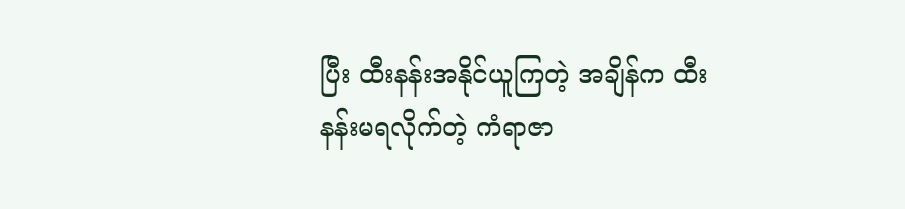ပြီး ထီးနန်းအနိုင်ယူကြတဲ့ အချိန်က ထီးနန်းမရလိုက်တဲ့ ကံရာဇာ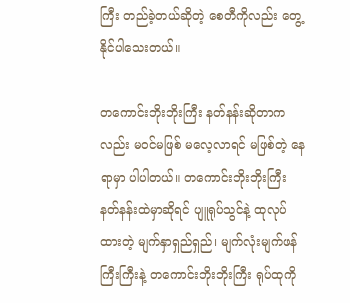ကြီး တည်ခဲ့တယ်ဆိုတဲ့ စေတီကိုလည်း တွေ့နိုင်ပါသေးတယ်။

တကောင်းဘိုးဘိုးကြီး နတ်နန်းဆိုတာကလည်း မဝင်မဖြစ် မလေ့လာရင် မဖြစ်တဲ့ နေရာမှာ ပါပါတယ်။ တကောင်းဘိုးဘိုးကြီး နတ်နန်းထဲမှာဆိုရင် ပျူရုပ်သွင်နဲ့ ထုလုပ်ထားတဲ့ မျက်နှာရှည်ရှည်၊ မျက်လုံးမျက်ဖန် ကြီးကြီးနဲ့ တကောင်းဘိုးဘိုးကြီး ရုပ်ထုကို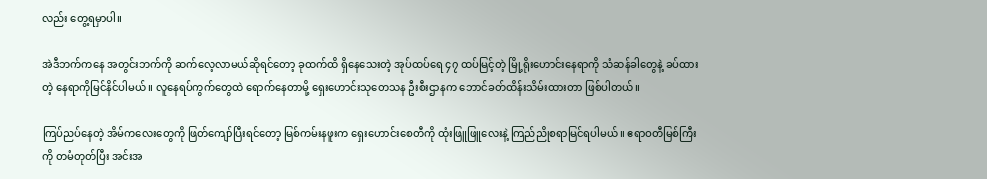လည်း တွေ့ရမှာပါ။

အဲဒီဘက်ကနေ အတွင်းဘက်ကို ဆက်လေ့လာမယ်ဆိုရင်တော့ ခုထက်ထိ ရှိနေသေးတဲ့ အုပ်ထပ်ရေ ၄၇ ထပ်မြင့်တဲ့ မြို့ရိုးဟောင်းနေရာကို သံဆန်ခါတွေနဲ့ ခပ်ထားတဲ့ နေရာကိုမြင်နိင်ပါမယ်။ လူနေရပ်ကွက်တွေထဲ ရောက်နေတာမို့ ရှေးဟောင်းသုတေသန ဦးစီးဌာနက ဘောင်ခတ်ထိန်းသိမ်းထားတာ ဖြစ်ပါတယ်။

ကြပ်ညပ်နေတဲ့ အိမ်ကလေးတွေကို ဖြတ်ကျော်ပြီးရင်တော့ မြစ်ကမ်းနဖူးက ရှေးဟောင်းစေတီကို ထုံးဖြူဖြူလေးနဲ့ ကြည်ညိုစရာမြင်ရပါမယ်။ ဧရာဝတီမြစ်ကြီးကို တမံတုတ်ပြီး အင်းအ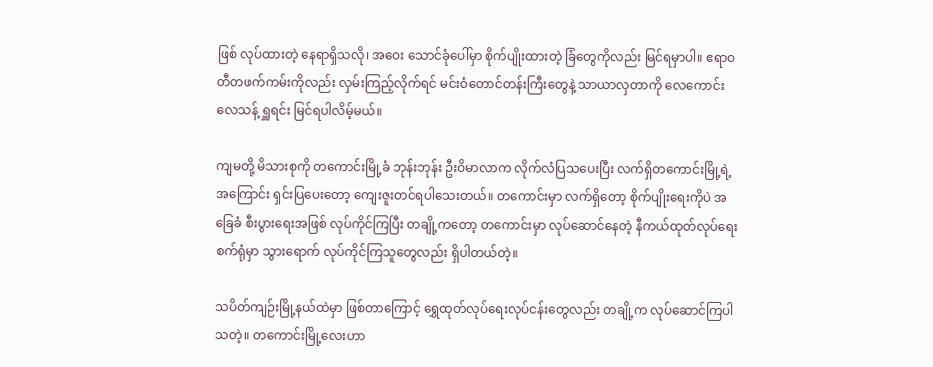ဖြစ် လုပ်ထားတဲ့ နေရာရှိသလို၊ အဝေး သောင်ခုံပေါ်မှာ စိုက်ပျိုးထားတဲ့ ခြံတွေကိုလည်း မြင်ရမှာပါ။ ဧရာဝတီတဖက်ကမ်းကိုလည်း လှမ်းကြည့်လိုက်ရင် မင်းဝံတောင်တန်းကြီးတွေနဲ့ သာယာလှတာကို လေကောင်းလေသန့် ရှူရင်း မြင်ရပါလိမ့်မယ်။

ကျမတို့ မိသားစုကို တကောင်းမြို့ခံ ဘုန်းဘုန်း ဦးဝိမာလာက လိုက်လံပြသပေးပြီး လက်ရှိတကောင်းမြို့ရဲ့ အကြောင်း ရှင်းပြပေးတော့ ကျေးဇူးတင်ရပါသေးတယ်။ တကောင်းမှာ လက်ရှိတော့ စိုက်ပျိုးရေးကိုပဲ အခြေခံ စီးပွားရေးအဖြစ် လုပ်ကိုင်ကြပြီး တချို့ကတော့ တကောင်းမှာ လုပ်ဆောင်နေတဲ့ နီကယ်ထုတ်လုပ်ရေးစက်ရုံမှာ သွားရောက် လုပ်ကိုင်ကြသူတွေလည်း ရှိပါတယ်တဲ့။

သပိတ်ကျဉ်းမြို့နယ်ထဲမှာ ဖြစ်တာကြောင့် ရွှေထုတ်လုပ်ရေးလုပ်ငန်းတွေလည်း တချို့က လုပ်ဆောင်ကြပါသတဲ့။ တကောင်းမြို့လေးဟာ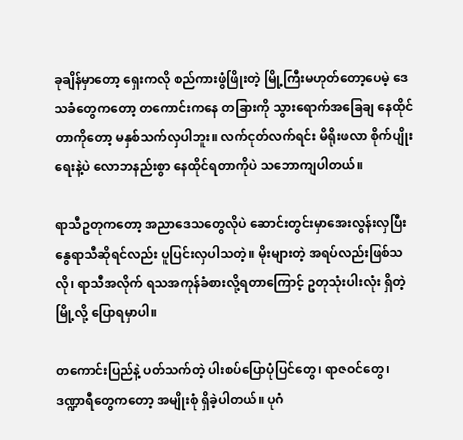ခုချိန်မှာတော့ ရှေးကလို စည်ကားဖွံဖြိုးတဲ့ မြို့ကြီးမဟုတ်တော့ပေမဲ့ ဒေသခံတွေကတော့ တကောင်းကနေ တခြားကို သွားရောက်အခြေချ နေထိုင်တာကိုတော့ မနှစ်သက်လှပါဘူး။ လက်ငုတ်လက်ရင်း မိရိုးဖလာ စိုက်ပျိုးရေးနဲ့ပဲ လောဘနည်းစွာ နေထိုင်ရတာကိုပဲ သဘောကျပါတယ်။

ရာသီဥတုကတော့ အညာဒေသတွေလိုပဲ ဆောင်းတွင်းမှာအေးလွန်းလှပြီး နွေရာသီဆိုရင်လည်း ပူပြင်းလှပါသတဲ့။ မိုးများတဲ့ အရပ်လည်းဖြစ်သလို၊ ရာသီအလိုက် ရသအကုန်ခံစားလို့ရတာကြောင့် ဥတုသုံးပါးလုံး ရှိတဲ့မြို့လို့ ပြောရမှာပါ။

တကောင်းပြည်နဲ့ ပတ်သက်တဲ့ ပါးစပ်ပြောပုံပြင်တွေ၊ ရာဇဝင်တွေ၊ ဒဏ္ဍာရီတွေကတော့ အမျိုးစုံ ရှိခဲ့ပါတယ်။ ပုဂံ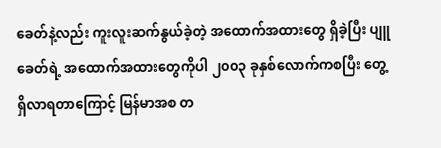ခေတ်နဲ့လည်း ကူးလူးဆက်နွယ်ခဲ့တဲ့ အထောက်အထားတွေ ရှိခဲ့ပြီး ပျူခေတ်ရဲ့ အထောက်အထားတွေကိုပါ ၂၀၀၃ ခုနှစ်လောက်ကစပြီး တွေ့ရှိလာရတာကြောင့် မြန်မာအစ တ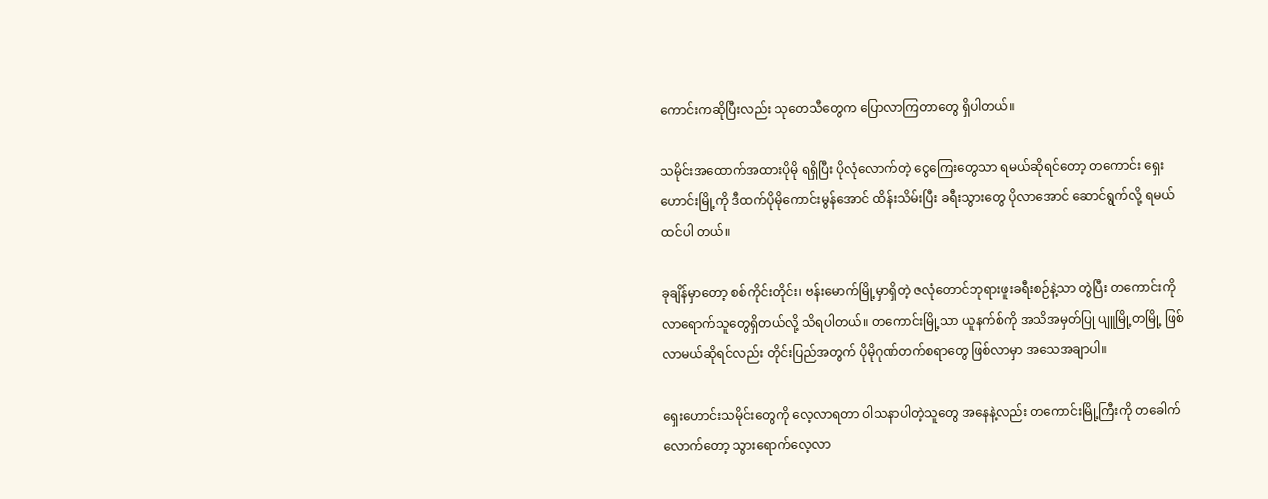ကောင်းကဆိုပြီးလည်း သုတေသီတွေက ပြောလာကြတာတွေ ရှိပါတယ်။

သမိုင်းအထောက်အထားပိုမို ရရှိပြီး ပိုလုံလောက်တဲ့ ငွေကြေးတွေသာ ရမယ်ဆိုရင်တော့ တကောင်း ရှေးဟောင်းမြို့ကို ဒီထက်ပိုမိုကောင်းမွန်အောင် ထိန်းသိမ်းပြီး ခရီးသွားတွေ ပိုလာအောင် ဆောင်ရွက်လို့ ရမယ် ထင်ပါ တယ်။

ခုချိန်မှာတော့ စစ်ကိုင်းတိုင်း၊ ဗန်းမောက်မြို့မှာရှိတဲ့ ဇလုံတောင်ဘုရားဖူးခရီးစဉ်နဲ့သာ တွဲပြီး တကောင်းကို လာရောက်သူတွေရှိတယ်လို့ သိရပါတယ်။ တကောင်းမြို့သာ ယူနက်စ်ကို အသိအမှတ်ပြု ပျူမြို့တမြို့ ဖြစ်လာမယ်ဆိုရင်လည်း တိုင်းပြည်အတွက် ပိုမိုဂုဏ်တက်စရာတွေ ဖြစ်လာမှာ အသေအချာပါ။

ရှေးဟောင်းသမိုင်းတွေကို လေ့လာရတာ ဝါသနာပါတဲ့သူတွေ အနေနဲ့လည်း တကောင်းမြို့ကြီးကို တခေါက်လောက်တော့ သွားရောက်လေ့လာ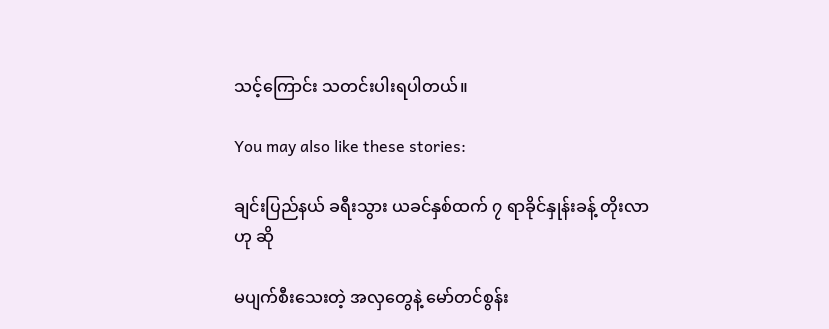သင့်ကြောင်း သတင်းပါးရပါတယ်။

You may also like these stories:

ချင်းပြည်နယ် ခရီးသွား ယခင်နှစ်ထက် ၇ ရာခိုင်နှုန်းခန့် တိုးလာဟု ဆို

မပျက်စီးသေးတဲ့ အလှတွေနဲ့ မော်တင်စွန်း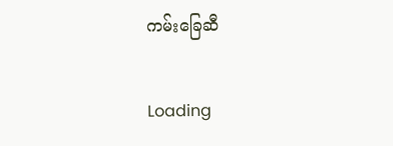ကမ်းခြေဆီ

Loading